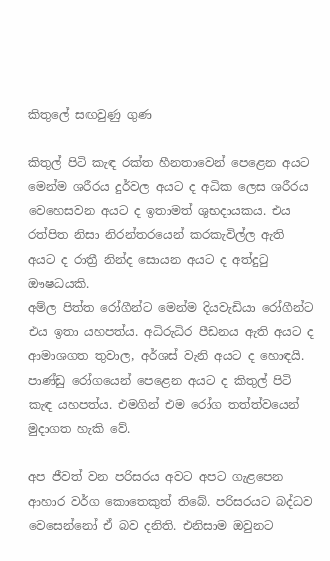කිතු‍ලේ සඟවුණු ගුණ

කිතුල් පිටි කැඳ රක්ත හීනතාවෙන් පෙළෙන අයට මෙන්ම ශරීරය දුර්වල අයට ද අධික ලෙස ශරීරය වෙහෙසවන අයට ද ඉතාමත් ශුභදායකය. එය රත්පිත නිසා නිරන්තරයෙන් කරකැවිල්ල ඇති අයට ද රාත්‍රී නින්ද සොයන අයට ද අත්දුටු ඖෂධයකි.
අම්ල පිත්ත රෝගීන්ට මෙන්ම දියවැඩියා රෝගීන්ට එය ඉතා යහපත්ය. අධිරුධිර පීඩනය ඇති අයට ද ආමාශගත තුවාල, අර්ශස් වැනි අයට ද හොඳයි. පාණ්ඩු රෝගයෙන් පෙළෙන අයට ද කිතුල් පිටි කැඳ යහපත්ය. එමගින් එම රෝග තත්ත්වයෙන් මුදාගත හැකි වේ.

අප ජීවත් වන පරිසරය අවට අපට ගැළපෙන ආහාර වර්ග කොතෙකුත් තිබේ. පරිසරයට බද්ධව වෙසෙන්නෝ ඒ බව දනිති. එනිසාම ඔවුනට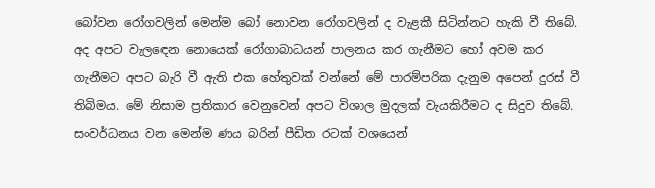බෝවන රෝගවලින් මෙන්ම බෝ නොවන රෝගවලින් ද වැළකී සිටින්නට හැකි වී තිබේ. අද අපට වැලඳෙන නොයෙක් රෝගාබාධයන් පාලනය කර ගැනීමට හෝ අවම කර ගැනීමට අපට බැරි වී ඇති එක හේතුවක් වන්නේ මේ පාරම්පරික දැනුම අපෙන් දුරස් වී තිබිමය. මේ නිසාම ප්‍රතිකාර වෙනුවෙන් අපට විශාල මුදලක් වැයකිරීමට ද සිදුව තිබේ. සංවර්ධනය වන මෙන්ම ණය බරින් පීඩිත රටක් වශයෙන්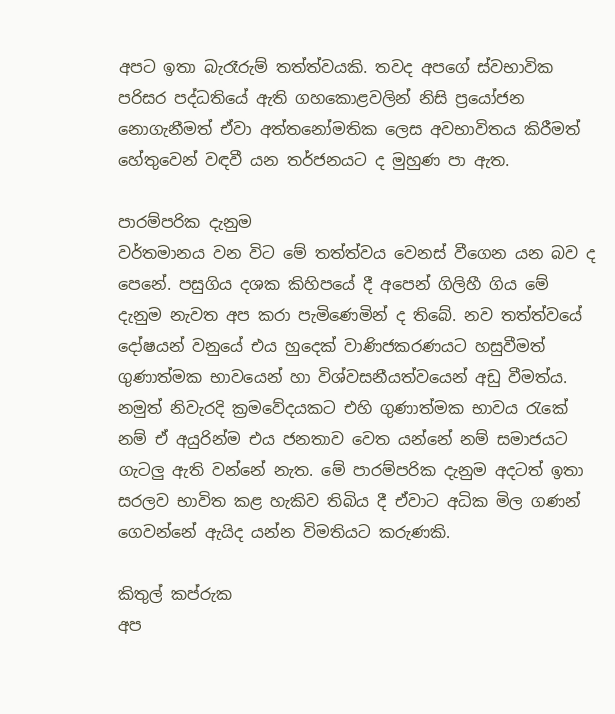අපට ඉතා බැරෑරුම් තත්ත්වයකි. තවද අපගේ ස්වභාවික පරිසර පද්ධතියේ ඇති ගහකොළවලින් නිසි ප්‍රයෝජන නොගැනීමත් ඒවා අත්තනෝමතික ලෙස අවභාවිතය කිරීමත් හේතුවෙන් වඳවී යන තර්ජනයට ද මුහුණ පා ඇත.

පාරම්පරික දැනුම
වර්තමානය වන විට මේ තත්ත්වය වෙනස් වීගෙන යන බව ද පෙනේ. පසුගිය දශක කිහිපයේ දී අපෙන් ගිලිහී ගිය මේ දැනුම නැවත අප කරා පැමිණෙමින් ද තිබේ. නව තත්ත්වයේ දෝෂයන් වනුයේ එය හුදෙක් වාණිජකරණයට හසුවීමත් ගුණාත්මක භාවයෙන් හා විශ්වසනීයත්වයෙන් අඩු වීමත්ය. නමුත් නිවැරදි ක්‍රමවේදයකට එහි ගුණාත්මක භාවය රැකේ නම් ඒ අයුරින්ම එය ජනතාව වෙත යන්නේ නම් සමාජයට ගැටලු ඇති වන්නේ නැත. මේ පාරම්පරික දැනුම අදටත් ඉතා සරලව භාවිත කළ හැකිව තිබිය දී ඒවාට අධික මිල ගණන් ගෙවන්නේ ඇයිද යන්න විමතියට කරුණකි.

කිතුල් කප්රුක
අප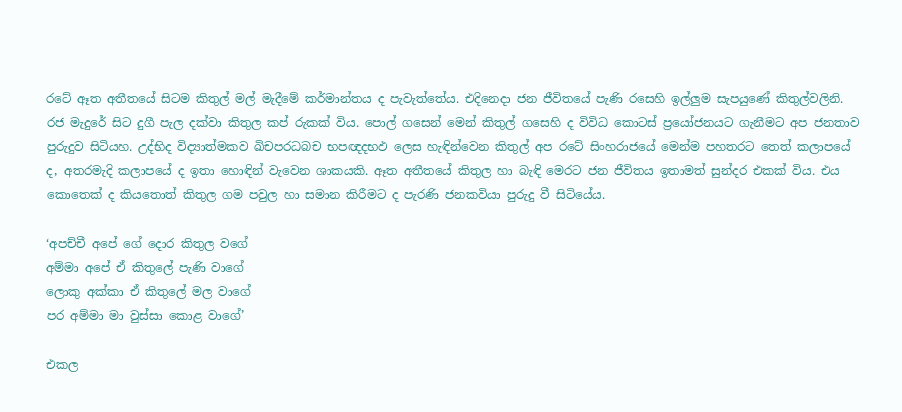රටේ ඈත අතීතයේ සිටම කිතුල් මල් මැදීමේ කර්මාන්තය ද පැවැත්තේය. එදිනෙදා ජන ජීවිතයේ පැණි රසෙහි ඉල්ලුම සැපයුණේ කිතුල්වලිනි. රජ මැදුරේ සිට දුගී පැල දක්වා කිතුල කප් රුකක් විය. පොල් ගසෙන් මෙන් කිතුල් ගසෙහි ද විවිධ කොටස් ප්‍රයෝජනයට ගැනීමට අප ජනතාව පුරුදුව සිටියහ. උද්භිද විද්‍යාත්මකව ඛිචපරධබච භපඥදභඵ ලෙස හැඳින්වෙන කිතුල් අප රටේ සිංහරාජයේ මෙන්ම පහතරට තෙත් කලාපයේ ද, අතරමැදි කලාපයේ ද ඉතා හොඳින් වැවෙන ශාකයකි. ඈත අතීතයේ කිතුල හා බැඳි මෙරට ජන ජීවිතය ඉතාමත් සුන්දර එකක් විය. එය කොතෙක් ද කියතොත් කිතුල ගම පවුල හා සමාන කිරීමට ද පැරණි ජනකවියා පුරුදු වී සිටියේය.

‘අපච්චී අපේ ගේ දොර කිතුල වගේ
අම්මා අපේ ඒ කිතු‍ලේ පැණි වාගේ
ලොකු අක්කා ඒ කිතු‍ලේ මල වාගේ
පර අම්මා මා වුස්සා කොළ වාගේ’

එකල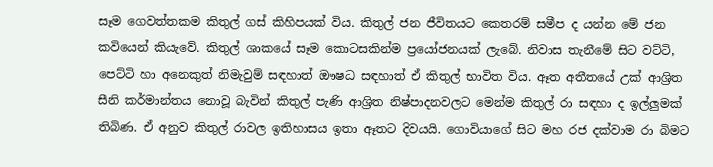සෑම ගෙවත්තකම කිතුල් ගස් කිහිපයක් විය. කිතුල් ජන ජීවිතයට කෙතරම් සමීප ද යන්න මේ ජන කවියෙන් කියැවේ. කිතුල් ශාකයේ සෑම කොටසකින්ම ප්‍රයෝජනයක් ලැබේ. නිවාස තැනීමේ සිට වට්ටි, පෙට්ටි හා අනෙකුත් නිමැවුම් සඳහාත් ඖෂධ සඳහාත් ඒ කිතුල් භාවිත විය. ඈත අතීතයේ උක් ආශ්‍රිත සීනි කර්මාන්තය නොවූ බැවින් කිතුල් පැණි ආශ්‍රිත නිෂ්පාදනවලට මෙන්ම කිතුල් රා සඳහා ද ඉල්ලුමක් තිබිණ. ඒ අනුව කිතුල් රාවල ඉතිහාසය ඉතා ඈතට දිවයයි. ගොවියාගේ සිට මහ රජ දක්වාම රා බිමට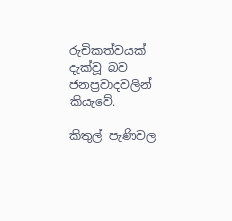රුචිකත්වයක් දැක්වූ බව ජනප්‍රවාදවලින් කියැවේ.

කිතුල් පැණිවල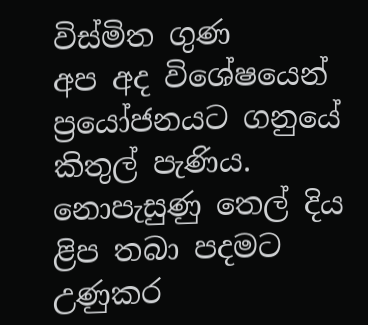විස්මිත ගුණ
අප අද විශේෂයෙන් ප්‍රයෝජනයට ගනුයේ කිතුල් පැණිය. නොපැසුණු තෙල් දිය ළිප තබා පදමට උණුකර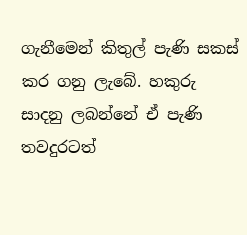ගැනීමෙන් කිතුල් පැණි සකස් කර ගනු ලැබේ. හකුරු සාදනු ලබන්නේ ඒ පැණි තවදුරටත්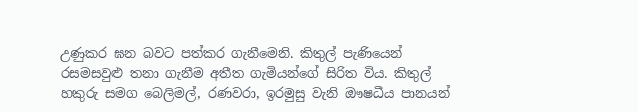උණුකර ඝන බවට පත්කර ගැනීමෙනි. කිතුල් පැණියෙන් රසමසවුළු තනා ගැනීම අතීත ගැමියන්ගේ සිරිත විය. කිතුල් හකුරු සමග බෙලිමල්, රණවරා, ඉරමුසු වැනි ඖෂධීය පානයන්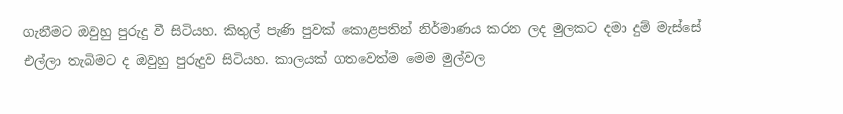ගැනීමට ඔවුහු පුරුදු වී සිටියහ. කිතුල් පැණි පුවක් කොළපතින් නිර්මාණය කරන ලද මුලකට දමා දුම් මැස්සේ එල්ලා තැබිමට ද ඔවුහු පුරුදුව සිටියහ. කාලයක් ගතවෙත්ම මෙම මුල්වල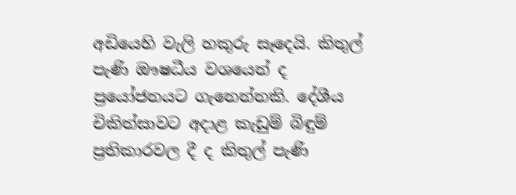අඩියෙහි වැලි හකුරු සෑදෙයි. කිතුල් පැණි ඖෂධීය වශයෙන් ද ප්‍රයෝජනයට ගැනෙන්නකි. දේශීය චිකිත්සාවට අදාළ කැඩුම් බිඳුම් ප්‍රතිකාරවල දී ද කිතුල් පැණි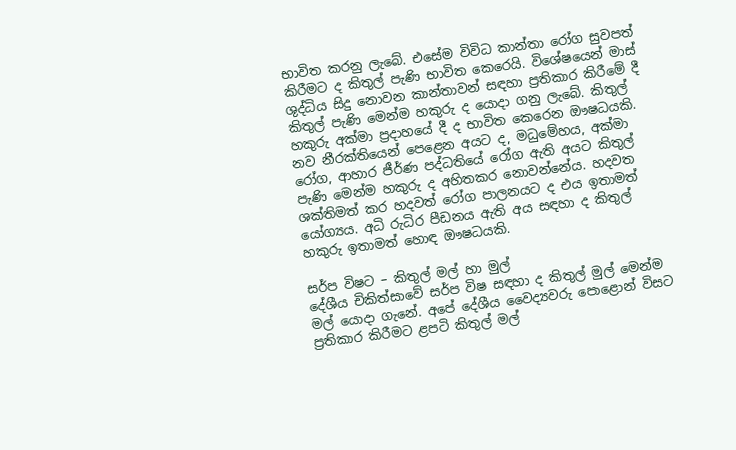භාවිත කරනු ලැබේ. එසේම විවිධ කාන්තා රෝග සුවපත් කිරීමට ද කිතුල් පැණි භාවිත කෙරෙයි. විශේෂයෙන් මාස් ශුද්ධිය සිදු නොවන කාන්තාවන් සඳහා ප්‍රතිකාර කිරීමේ දී කිතුල් පැණි මෙන්ම හකුරු ද යොදා ගනු ලැබේ. කිතුල් හකුරු අක්මා ප්‍රදාහයේ දී ද භාවිත කෙරෙන ඖෂධයකි. නව නීරක්තියෙන් පෙළෙන අයට ද, මධුමේහය, අක්මා රෝග, ආහාර ජීර්ණ පද්ධතියේ රෝග ඇති අයට කිතුල් පැණි මෙන්ම හකුරු ද අහිතකර නොවන්නේය. හදවත ශක්තිමත් කර හදවත් රෝග පාලනයට ද එය ඉතාමත් යෝග්‍යය. අධි රුධිර පීඩනය ඇති අය සඳහා ද කිතුල් හකුරු ඉතාමත් හොඳ ඖෂධයකි.

සර්ප විෂට – කිතුල් මල් හා මුල්
දේශීය චිකිත්සාවේ සර්ප විෂ සඳහා ද කිතුල් මුල් මෙන්ම මල් යොදා ගැනේ. අපේ දේශීය වෛද්‍යවරු ‍පොළොන් විසට ප්‍රතිකාර කිරීමට ළපටි කිතුල් මල්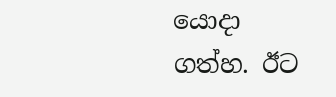යොදා ගත්හ. ඊට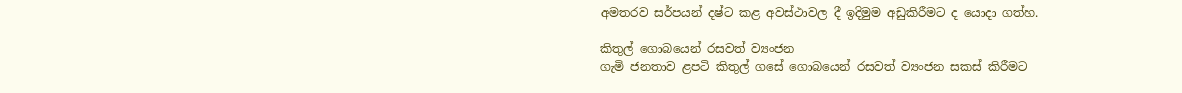අමතරව සර්පයන් දෂ්ට කළ අවස්ථාවල දී ඉදිමුම අඩුකිරීමට ද යොදා ගත්හ.

කිතුල් ගොබයෙන් රසවත් ව්‍යංජන
ගැමි ජනතාව ළපටි කිතුල් ගසේ ගොබයෙන් රසවත් ව්‍යංජන සකස් කිරීමට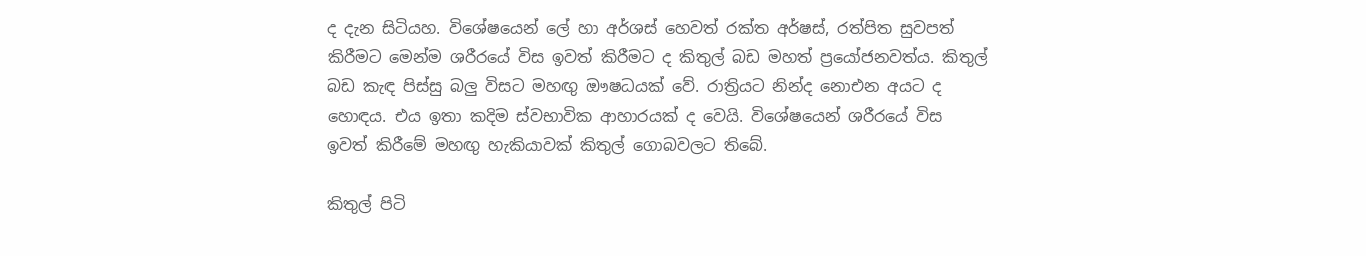ද දැන සිටියහ. විශේෂයෙන් ‍ලේ හා අර්ශස් හෙවත් රක්ත අර්ෂස්, රත්පිත සුවපත් කිරීමට මෙන්ම ශරීරයේ විස ඉවත් කිරීමට ද කිතුල් බඩ මහත් ප්‍රයෝජනවත්ය. කිතුල් බඩ කැඳ පිස්සු බලු විසට මහඟු ඖෂධයක් වේ. රාත්‍රියට නින්ද නොඑන අයට ද හොඳය. එය ඉතා කදිම ස්වභාවික ආහාරයක් ද වෙයි. විශේෂයෙන් ශරීරයේ විස ඉවත් කිරීමේ මහඟු හැකියාවක් කිතුල් ගොබවලට තිබේ.

කිතුල් පිටි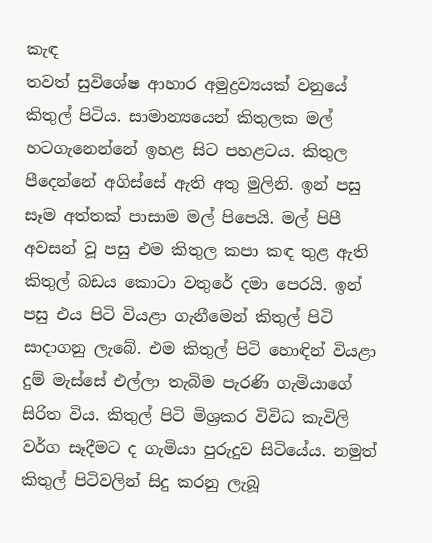කැඳ
තවත් සුවිශේෂ ආහාර අමුද්‍රව්‍යයක් වනුයේ කිතුල් පිටිය. සාමාන්‍යයෙන් කිතුලක මල් හටගැනෙන්නේ ඉහළ සිට පහළටය. කිතුල පීදෙන්නේ අගිස්සේ ඇති අතු මුලිනි. ඉන් පසු සෑම අත්තක් පාසාම මල් පිපෙයි. මල් පිපී අවසන් වූ පසු එම කිතුල කපා කඳ තුළ ඇති කිතුල් බඩය කොටා වතුරේ දමා පෙරයි. ඉන් පසු එය පිටි වියළා ගැනීමෙන් කිතුල් පිටි සාදාගනු ලැබේ. එම කිතුල් පිටි හොඳින් වියළා දුම් මැස්සේ එල්ලා තැබිම පැරණි ගැමියාගේ සිරිත විය. කිතුල් පිටි මිශ්‍රකර විවිධ කැවිලි වර්ග සෑදීමට ද ගැමියා පුරුදුව සිටියේය. නමුත් කිතුල් පිටිවලින් සිදු කරනු ලැබූ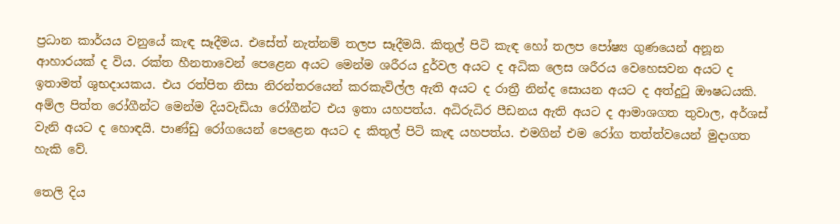ප්‍රධාන කාර්යය වනුයේ කැඳ සෑදීමය. එසේත් නැත්නම් තලප සෑදීමයි. කිතුල් පිටි කැඳ හෝ තලප ‍පෝෂ්‍ය ගුණයෙන් අනූන ආහාරයක් ද විය. රක්ත හීනතාවෙන් පෙළෙන අයට මෙන්ම ශරීරය දුර්වල අයට ද අධික ලෙස ශරීරය වෙහෙසවන අයට ද ඉතාමත් ශුභදායකය. එය රත්පිත නිසා නිරන්තරයෙන් කරකැවිල්ල ඇති අයට ද රාත්‍රී නින්ද සොයන අයට ද අත්දුටු ඖෂධයකි. අම්ල පිත්ත රෝගීන්ට මෙන්ම දියවැඩියා රෝගීන්ට එය ඉතා යහපත්ය. අධිරුධිර පීඩනය ඇති අයට ද ආමාශගත තුවාල, අර්ශස් වැනි අයට ද හොඳයි. පාණ්ඩු රෝගයෙන් පෙළෙන අයට ද කිතුල් පිටි කැඳ යහපත්ය. එමගින් එම රෝග තත්ත්වයෙන් මුදාගත හැකි වේ.

තෙලි දිය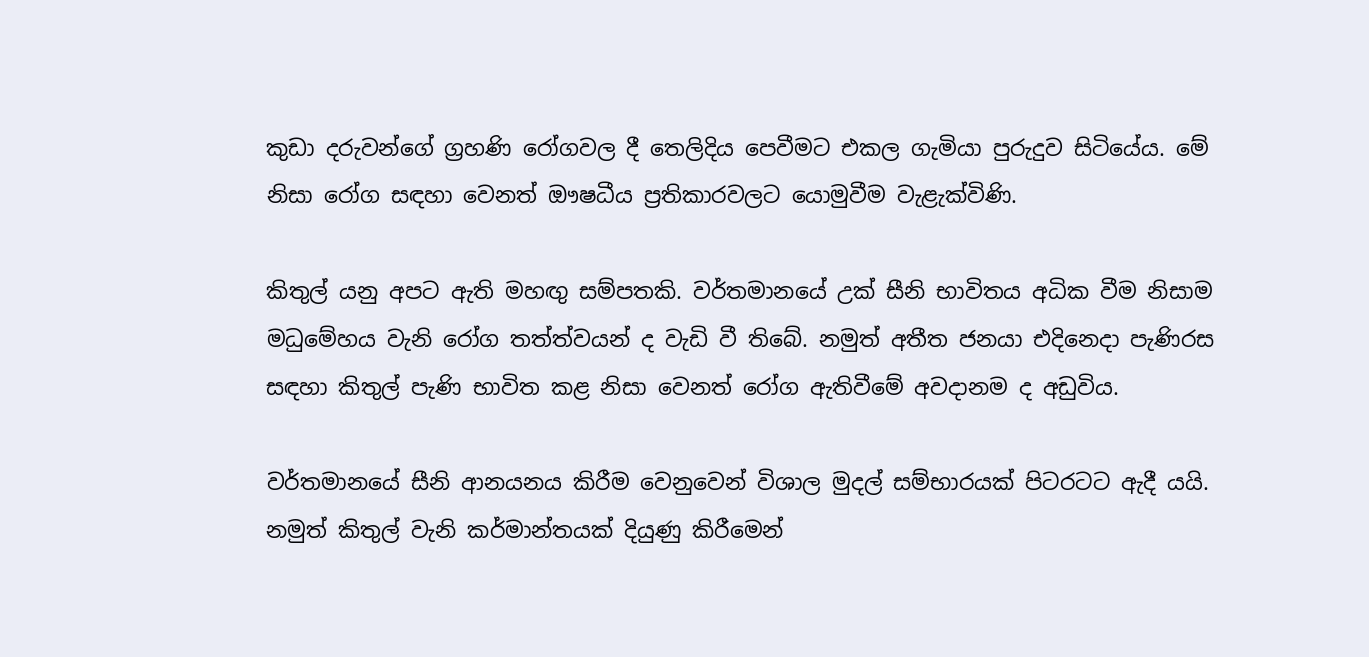කුඩා දරුවන්ගේ ග්‍රහණි රෝගවල දී තෙලිදිය පෙවීමට එකල ගැමියා පුරුදුව සිටියේය. මේ නිසා රෝග සඳහා වෙනත් ඖෂධීය ප්‍රතිකාරවලට යොමුවීම වැළැක්විණි.

කිතුල් යනු අපට ඇති මහඟු සම්පතකි. වර්තමානයේ උක් සීනි භාවිතය අධික වීම නිසාම මධුමේහය වැනි රෝග තත්ත්වයන් ද වැඩි වී තිබේ. නමුත් අතීත ජනයා එදිනෙදා පැණිරස සඳහා කිතුල් පැණි භාවිත කළ නිසා වෙනත් රෝග ඇතිවීමේ අවදානම ද අඩුවිය.

වර්තමානයේ සීනි ආනයනය කිරීම වෙනුවෙන් විශාල මුදල් සම්භාරයක් පිටරටට ඇදී යයි. නමුත් කිතුල් වැනි කර්මාන්තයක් දියුණු කිරීමෙන්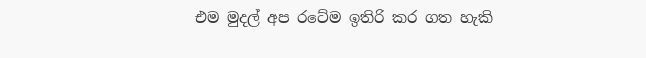එම මුදල් අප රටේම ඉතිරි කර ගත හැකි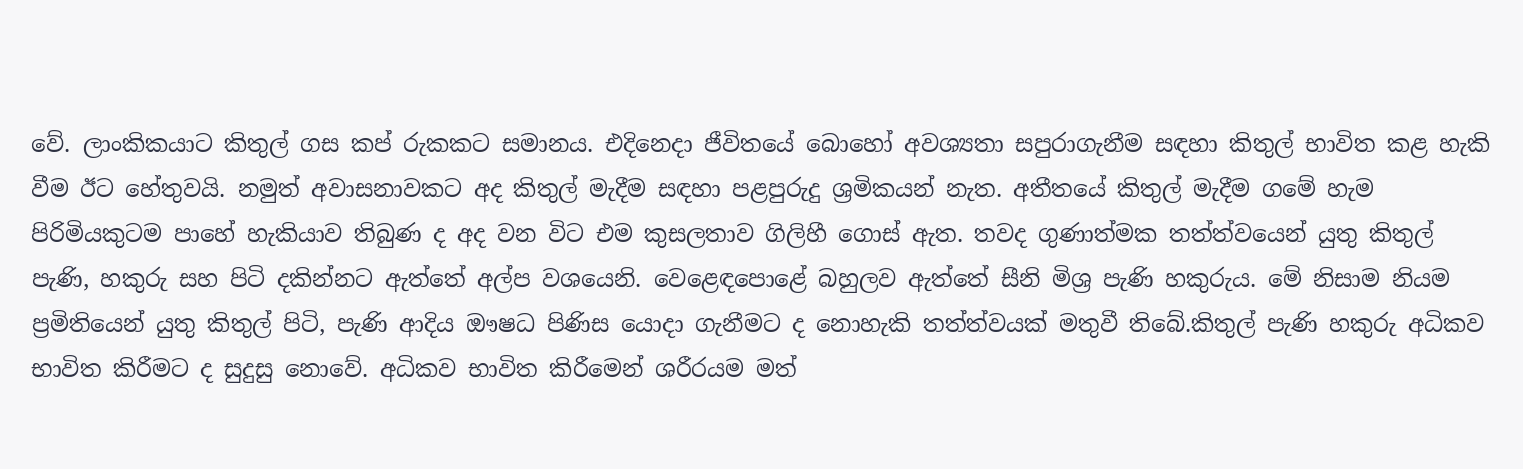වේ. ලාංකිකයාට කිතුල් ගස කප් රුකකට සමානය. එදිනෙදා ජීවිතයේ බොහෝ අවශ්‍යතා සපුරාගැනීම සඳහා කිතුල් භාවිත කළ හැකි වීම ඊට හේතුවයි. නමුත් අවාසනාවකට අද කිතුල් මැදීම සඳහා පළපුරුදු ශ්‍රමිකයන් නැත. අතීතයේ කිතුල් මැදීම ගමේ හැම පිරිමියකුටම පාහේ හැකියාව තිබුණ ද අද වන විට එම කුසලතාව ගිලිහී ගොස් ඇත. තවද ගුණාත්මක තත්ත්වයෙන් යුතු කිතුල් පැණි, හකුරු සහ පිටි දකින්නට ඇත්තේ අල්ප වශයෙනි. වෙළෙඳ‍පොළේ බහුලව ඇත්තේ සීනි මිශ්‍ර පැණි හකුරුය. මේ නිසාම නියම ප්‍රමිතියෙන් යුතු කිතුල් පිටි, පැණි ආදිය ඖෂධ පිණිස යොදා ගැනීමට ද නොහැකි තත්ත්වයක් මතුවී තිබේ.කිතුල් පැණි හකුරු අධිකව භාවිත කිරීමට ද සුදුසු නොවේ. අධිකව භාවිත කිරීමෙන් ශරීරයම මත්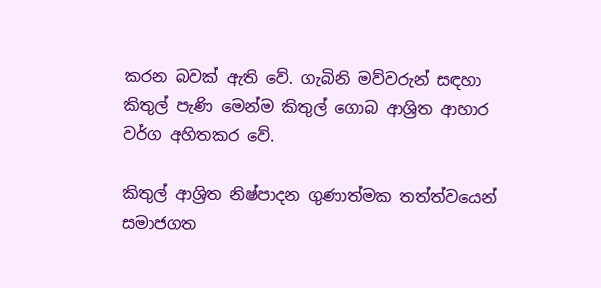කරන බවක් ඇති වේ. ගැබිනි මව්වරුන් සඳහා කිතුල් පැණි මෙන්ම කිතුල් ගොබ ආශ්‍රිත ආහාර වර්ග අහිතකර වේ.

කිතුල් ආශ්‍රිත නිෂ්පාදන ගුණාත්මක තත්ත්වයෙන් සමාජගත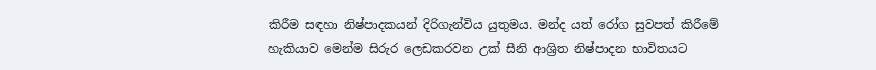කිරීම සඳහා නිෂ්පාදකයන් දිරිගැන්විය යුතුමය. මන්ද යත් රෝග සුවපත් කිරීමේ හැකියාව මෙන්ම සිරුර ලෙඩකරවන උක් සීනි ආශ්‍රිත නිෂ්පාදන භාවිතයට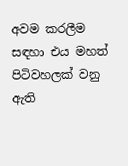අවම කරලීම සඳහා එය මහත් පිටිවහලක් වනු ඇති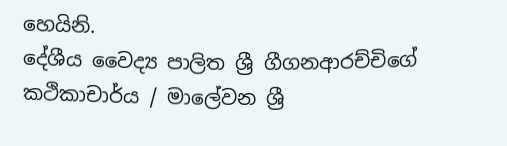හෙයිනි.
දේශීය වෛද්‍ය පාලිත ශ්‍රී ගීගනආරච්චිගේ කථිකාචාර්ය / මා‍ලේවන ශ්‍රී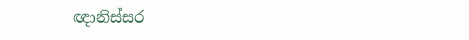ඥානිස්සර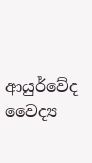ආයුර්වේද වෛද්‍ය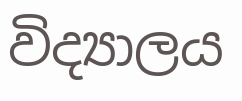විද්‍යාලය